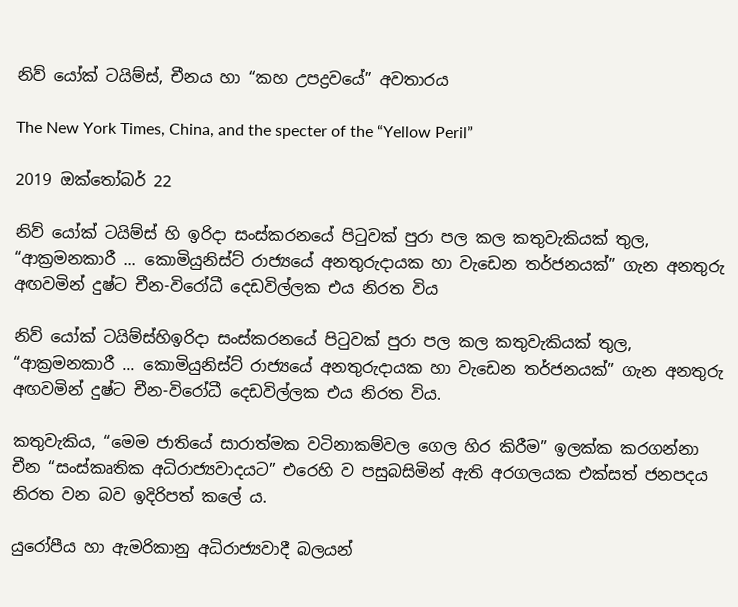නිව් යෝක් ටයිම්ස්, චීනය හා “කහ උපද්‍රවයේ” අවතාරය

The New York Times, China, and the specter of the “Yellow Peril”

2019 ඔක්තෝබර් 22

නිව් යෝක් ටයිම්ස් හි ඉරිදා සංස්කරනයේ පිටුවක් පුරා පල කල කතුවැකියක් තුල, “ආක්‍රමනකාරී ... කොමියුනිස්ට් රාජ්‍යයේ අනතුරුදායක හා වැඩෙන තර්ජනයක්” ගැන අනතුරු අඟවමින් දුෂ්ට චීන-විරෝධී දෙඩවිල්ලක එය නිරත විය

නිව් යෝක් ටයිම්ස්හිඉරිදා සංස්කරනයේ පිටුවක් පුරා පල කල කතුවැකියක් තුල, “ආක්‍රමනකාරී ... කොමියුනිස්ට් රාජ්‍යයේ අනතුරුදායක හා වැඩෙන තර්ජනයක්” ගැන අනතුරු අඟවමින් දුෂ්ට චීන-විරෝධී දෙඩවිල්ලක එය නිරත විය.

කතුවැකිය, “මෙම ජාතියේ සාරාත්මක වටිනාකම්වල ගෙල හිර කිරීම” ඉලක්ක කරගන්නා චීන “සංස්කෘතික අධිරාජ්‍යවාදයට” එරෙහි ව පසුබසිමින් ඇති අරගලයක එක්සත් ජනපදය නිරත වන බව ඉදිරිපත් කලේ ය.

යුරෝපීය හා ඇමරිකානු අධිරාජ්‍යවාදී බලයන්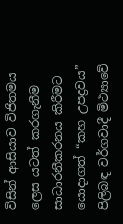විසින් ආසියාව විජිතමය ලෙස යටත් කරගැනීම සාධාරනීකරනය කිරීමට යොදාගත් “කහ උපද්‍රවය” පිලිබඳ වර්ගවාදී මිථ්‍යාවේ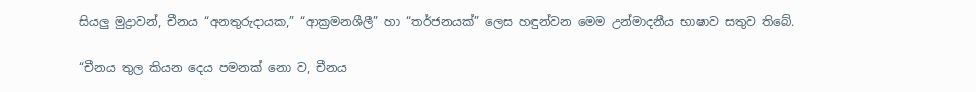සියලු මුද්‍රාවන්, චීනය “අනතුරුදායක,” “ආක්‍රමනශීලී” හා “තර්ජනයක්” ලෙස හඳුන්වන මෙම උන්මාදනීය භාෂාව සතුව තිබේ.

“චීනය තුල කියන දෙය පමනක් නො ව, චීනය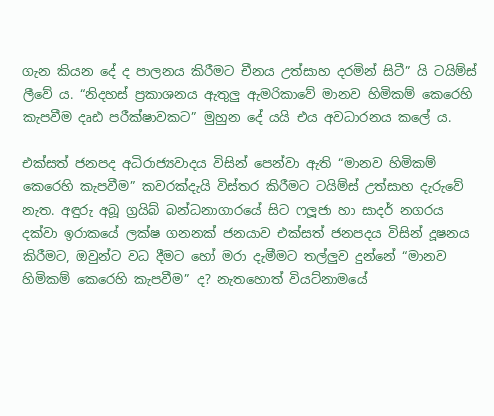ගැන කියන දේ ද පාලනය කිරීමට චීනය උත්සාහ දරමින් සිටී” යි ටයිම්ස් ලීවේ ය. “නිදහස් ප්‍රකාශනය ඇතුලු ඇමරිකාවේ මානව හිමිකම් කෙරෙහි කැපවීම දෘඪ පරීක්ෂාවකට” මුහුන දේ යයි එය අවධාරනය කලේ ය.

එක්සත් ජනපද අධිරාජ්‍යවාදය විසින් පෙන්වා ඇති “මානව හිමිකම් කෙරෙහි කැපවීම” කවරක්දැයි විස්තර කිරීමට ටයිම්ස් උත්සාහ දැරුවේ නැත. අඳුරු අබූ ග්‍රයිබ් බන්ධනාගාරයේ සිට ෆලූජා හා සාදර් නගරය දක්වා ඉරාකයේ ලක්ෂ ගනනක් ජනයාව එක්සත් ජනපදය විසින් දූෂනය කිරීමට, ඔවුන්ට වධ දීමට හෝ මරා දැමීමට තල්ලුව දුන්නේ “මානව හිමිකම් කෙරෙහි කැපවීම” ද? නැතහොත් වියට්නාමයේ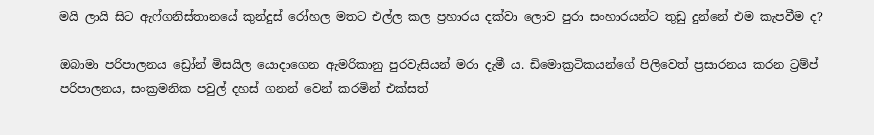මයි ලායි සිට ඇෆ්ගනිස්තානයේ කුන්දුස් රෝහල මතට එල්ල කල ප්‍රහාරය දක්වා ලොව පුරා සංහාරයන්ට තුඩු දුන්නේ එම කැපවීම ද?

ඔබාමා පරිපාලනය ඩ්‍රෝන් මිසයිල යොදාගෙන ඇමරිකානු පුරවැසියන් මරා දැමී ය. ඩිමොක්‍රටිකයන්ගේ පිලිවෙත් ප්‍රසාරනය කරන ට්‍රම්ප් පරිපාලනය, සංක්‍රමනික පවුල් දහස් ගනන් වෙන් කරමින් එක්සත්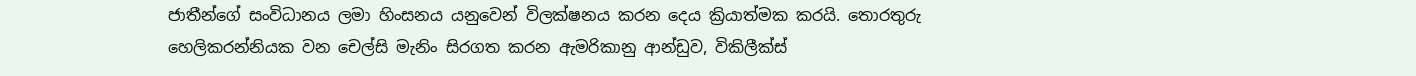ජාතීන්ගේ සංවිධානය ලමා හිංසනය යනුවෙන් විලක්ෂනය කරන දෙය ක්‍රියාත්මක කරයි. තොරතුරු හෙලිකරන්නියක වන චෙල්සි මැනිං සිරගත කරන ඇමරිකානු ආන්ඩුව, විකිලීක්ස්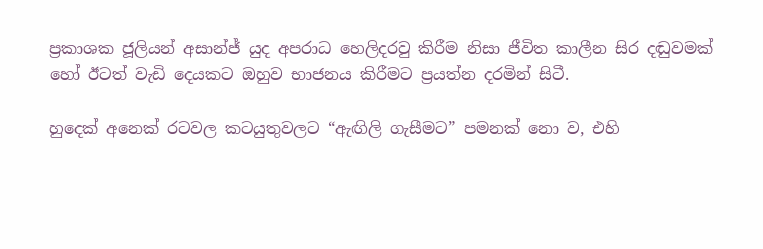ප්‍රකාශක ජූලියන් අසාන්ජ් යුද අපරාධ හෙලිදරවු කිරීම නිසා ජීවිත කාලීන සිර දඬුවමක් හෝ ඊටත් වැඩි දෙයකට ඔහුව භාජනය කිරීමට ප්‍රයත්න දරමින් සිටී.

හුදෙක් අනෙක් රටවල කටයුතුවලට “ඇඟිලි ගැසීමට” පමනක් නො ව, එහි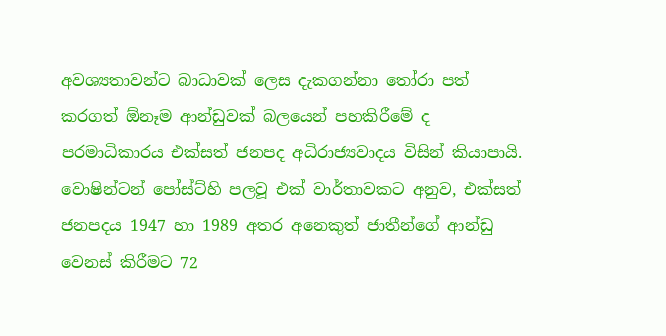අවශ්‍යතාවන්ට බාධාවක් ලෙස දැකගන්නා තෝරා පත් කරගත් ඕනෑම ආන්ඩුවක් බලයෙන් පහකිරීමේ ද පරමාධිකාරය එක්සත් ජනපද අධිරාජ්‍යවාදය විසින් කියාපායි. වොෂින්ටන් පෝස්ට්හි පලවූ එක් වාර්තාවකට අනුව, එක්සත් ජනපදය 1947 හා 1989 අතර අනෙකුත් ජාතීන්ගේ ආන්ඩු වෙනස් කිරීමට 72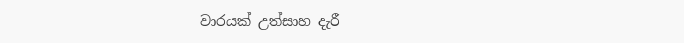වාරයක් උත්සාහ දැරී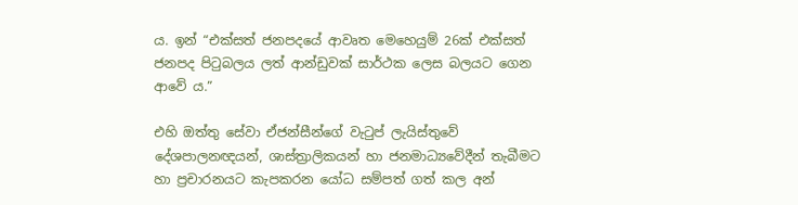ය. ඉන් “එක්සත් ජනපදයේ ආවෘත මෙහෙයුම් 26ක් එක්සත් ජනපද පිටුබලය ලත් ආන්ඩුවක් සාර්ථක ලෙස බලයට ගෙන ආවේ ය.”

එහි ඔත්තු සේවා ඒජන්සීන්ගේ වැටුප් ලැයිස්තුවේ දේශපාලනඥයන්, ශාස්ත්‍රාලිකයන් හා ජනමාධ්‍යවේදීන් තැබීමට හා ප්‍රචාරනයට කැපකරන යෝධ සම්පත් ගත් කල අන්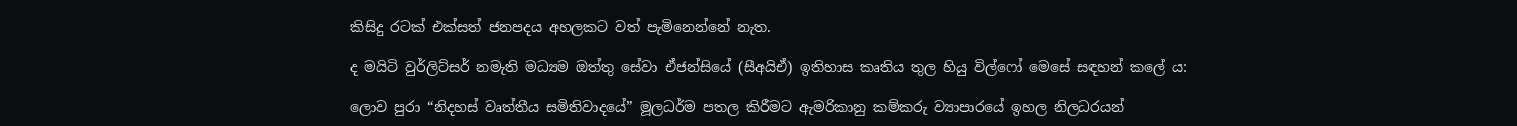කිසිදු රටක් එක්සත් ජනපදය අහලකට වත් පැමිනෙන්නේ නැත.

ද මයිටි වුර්ලිට්සර් නමැති මධ්‍යම ඔත්තු සේවා ඒජන්සියේ (සීඅයිඒ) ඉතිහාස කෘතිය තුල හියු විල්ෆෝ මෙසේ සඳහන් කලේ ය:

ලොව පුරා “නිදහස් වෘත්තීය සමිතිවාදයේ” මූලධර්ම පතල කිරීමට ඇමරිකානු කම්කරු ව්‍යාපාරයේ ඉහල නිලධරයන්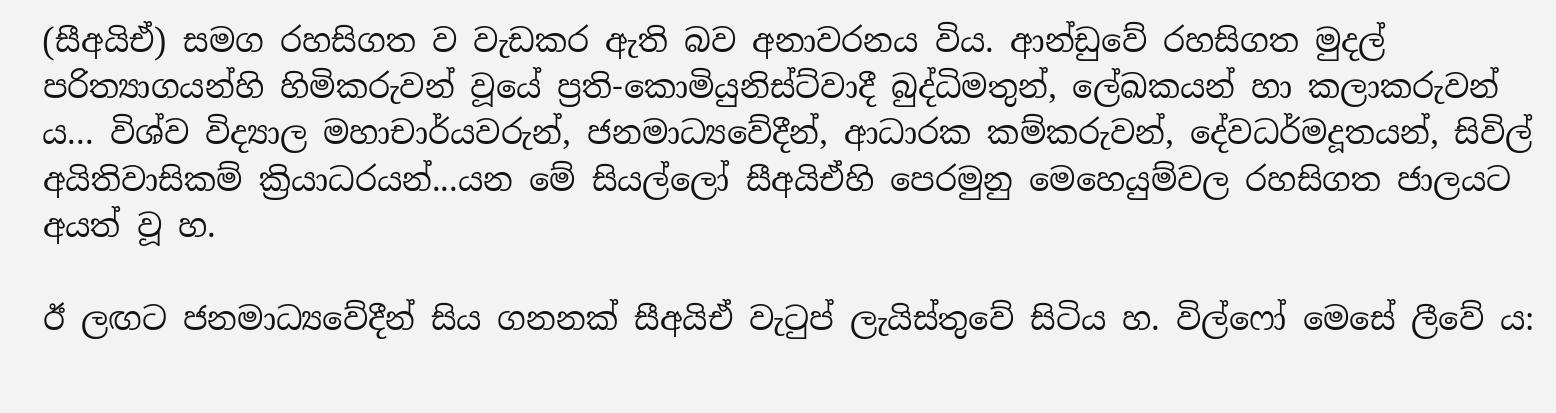(සීඅයිඒ) සමග රහසිගත ව වැඩකර ඇති බව අනාවරනය විය. ආන්ඩුවේ රහසිගත මුදල් පරිත්‍යාගයන්හි හිමිකරුවන් වූයේ ප්‍රති-කොමියුනිස්ට්වාදී බුද්ධිමතුන්, ලේඛකයන් හා කලාකරුවන් ය... විශ්ව විද්‍යාල මහාචාර්යවරුන්, ජනමාධ්‍යවේදීන්, ආධාරක කම්කරුවන්, දේවධර්මදූතයන්, සිවිල් අයිතිවාසිකම් ක්‍රියාධරයන්...යන මේ සියල්ලෝ සීඅයිඒහි පෙරමුනු මෙහෙයුම්වල රහසිගත ජාලයට අයත් වූ හ.

ඊ ලඟට ජනමාධ්‍යවේදීන් සිය ගනනක් සීඅයිඒ වැටුප් ලැයිස්තුවේ සිටිය හ. විල්ෆෝ මෙසේ ලීවේ ය: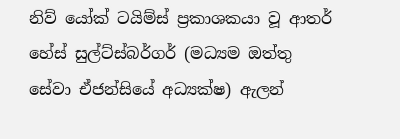නිව් යෝක් ටයිම්ස් ප්‍රකාශකයා වූ ආතර් හේස් සුල්ට්ස්බර්ගර් (මධ්‍යම ඔත්තු සේවා ඒජන්සියේ අධ්‍යක්ෂ) ඇලන්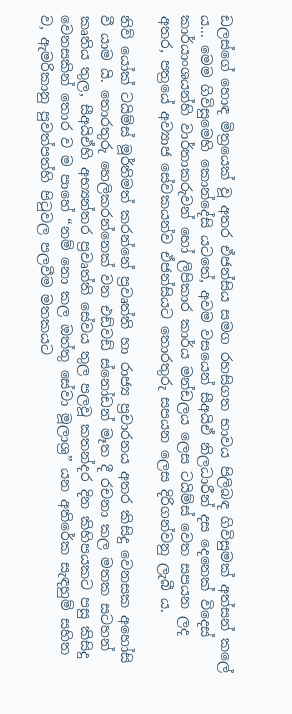ඩලස්ගේ හොඳ මිත්‍රයෙක් වූ අතර ඒජන්සිය සමග රහසිගත භාවය පිලිබඳ ගිවිසුමක් අත්සන් කලේ ය... මෙම ගිවිසුමෙහි කොන්දේසි යටතේ, අවම වසයෙන් සීඅයිඒ නිලධාරීන් දස දෙනෙක් විදෙස් කාර්යාංශයන්හි වාර්තාකරුවන් හෝ ලිපිකාර කාර්ය මන්ඩලය ලෙස ටයිම්ස් වෙත සපයන ලද අතර, පත්‍රයේ අව්‍යාජ සේවකයන්ව ඒජන්සියට තොරතුරු සපයන ලෙස දිරිගන්වනු ලැබී ය.

නිව් යෝක් ටයිම්ස් මූර්තිමත් කරන්නේ ප්‍රවෘත්ති හා රාජ්‍ය ප්‍රචාරනය අතර කිසිදු වෙනසක අහෝසි වී යාම යි. තොරතුරු හෙලිකරන්නෙක් වන එඩ්වඩ් ස්නෝඩන් මෑත දී රචනා කල මතක සටහන් කෘතිය තුල, සීඅයිඒහි අභ්‍යන්තර ප්‍රවෘත්ති සේවය තුල පලවූ කතන්දර දින කිහිපයකට පසු කිසිදු වෙනසකින් තොර ව ම පාහේ “නම් නො කල ඔත්තු සේවා මූලාශ්‍ර” යන අතිරේක සැඳහුම් සහිත ව, ඇමරිකානු පුවත්පත්හි පිටුවල පලවීම මතකයට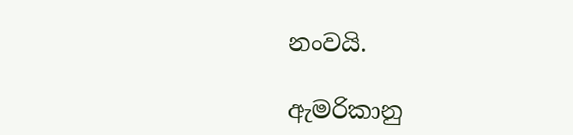නංවයි.

ඇමරිකානු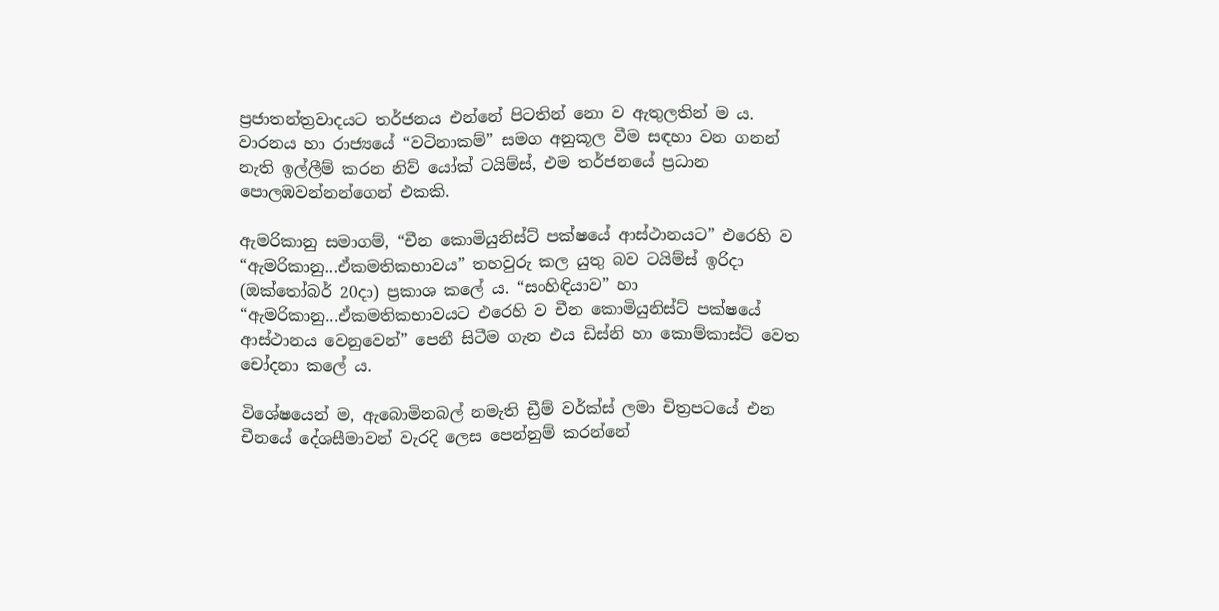ප්‍රජාතන්ත්‍රවාදයට තර්ජනය එන්නේ පිටතින් නො ව ඇතුලතින් ම ය. වාරනය හා රාජ්‍යයේ “වටිනාකම්” සමග අනුකූල වීම සඳහා වන ගනන් නැති ඉල්ලීම් කරන නිව් යෝක් ටයිම්ස්, එම තර්ජනයේ ප්‍රධාන පොලඹවන්නන්ගෙන් එකකි.

ඇමරිකානු සමාගම්, “චීන කොමියුනිස්ට් පක්ෂයේ ආස්ථානයට” එරෙහි ව “ඇමරිකානු...ඒකමතිකභාවය” තහවුරු කල යුතු බව ටයිම්ස් ඉරිදා (ඔක්තෝබර් 20දා) ප්‍රකාශ කලේ ය. “සංහිඳියාව” හා “ඇමරිකානු...ඒකමතිකභාවයට එරෙහි ව චීන කොමියුනිස්ට් පක්ෂයේ ආස්ථානය වෙනුවෙන්” පෙනී සිටීම ගැන එය ඩිස්නි හා කොම්කාස්ට් වෙත චෝදනා කලේ ය.

විශේෂයෙන් ම, ඇබොමිනබල් නමැති ඩ්‍රීම් වර්ක්ස් ලමා චිත්‍රපටයේ එන චීනයේ දේශසීමාවන් වැරදි ලෙස පෙන්නුම් කරන්නේ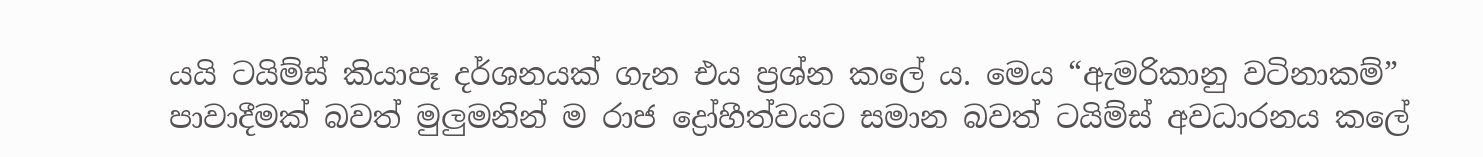යයි ටයිම්ස් කියාපෑ දර්ශනයක් ගැන එය ප්‍රශ්න කලේ ය. මෙය “ඇමරිකානු වටිනාකම්” පාවාදීමක් බවත් මුලුමනින් ම රාජ ද්‍රෝහීත්වයට සමාන බවත් ටයිම්ස් අවධාරනය කලේ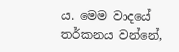ය. මෙම වාදයේ තර්කනය වන්නේ,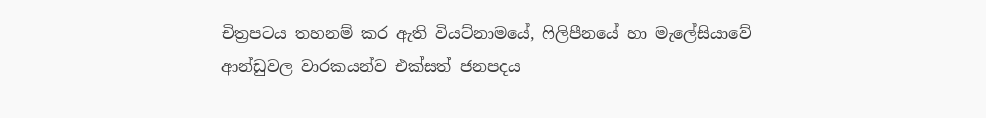චිත්‍රපටය තහනම් කර ඇති වියට්නාමයේ, ෆිලිපීනයේ හා මැලේසියාවේ ආන්ඩුවල වාරකයන්ව එක්සත් ජනපදය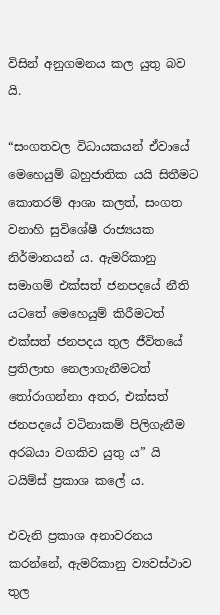විසින් අනුගමනය කල යුතු බව යි.

“සංගතවල විධායකයන් ඒවායේ මෙහෙයුම් බහුජාතික යයි සිතීමට කොතරම් ආශා කලත්, සංගත වනාහි සුවිශේෂී රාජ්‍යයක නිර්මානයන් ය. ඇමරිකානු සමාගම් එක්සත් ජනපදයේ නීති යටතේ මෙහෙයුම් කිරීමටත් එක්සත් ජනපදය තුල ජීවිතයේ ප්‍රතිලාභ නෙලාගැනීමටත් තෝරාගන්නා අතර, එක්සත් ජනපදයේ වටිනාකම් පිලිගැනීම අරබයා වගකිව යුතු ය” යි ටයිම්ස් ප්‍රකාශ කලේ ය.

එවැනි ප්‍රකාශ අනාවරනය කරන්නේ, ඇමරිකානු ව්‍යවස්ථාව තුල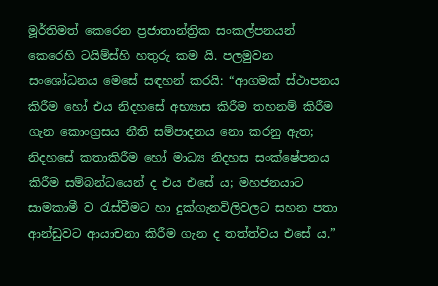මූර්තිමත් කෙරෙන ප්‍රජාතාන්ත්‍රික සංකල්පනයන් කෙරෙහි ටයිම්ස්හි හතුරු කම යි. පලමුවන සංශෝධනය මෙසේ සඳහන් කරයි: “ආගමක් ස්ථාපනය කිරීම හෝ එය නිදහසේ අභ්‍යාස කිරීම තහනම් කිරීම ගැන කොංග්‍රසය නීති සම්පාදනය නො කරනු ඇත; නිදහසේ කතාකිරීම හෝ මාධ්‍ය නිදහස සංක්ෂේපනය කිරීම සම්බන්ධයෙන් ද එය එසේ ය; මහජනයාට සාමකාමී ව රැස්වීමට හා දුක්ගැනවිලිවලට සහන පතා ආන්ඩුවට ආයාචනා කිරීම ගැන ද තත්ත්වය එසේ ය.”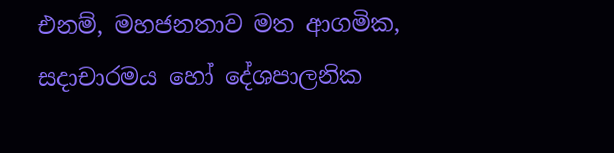එනම්, මහජනතාව මත ආගමික, සදාචාරමය හෝ දේශපාලනික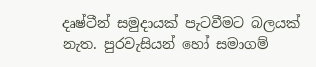දෘෂ්ටීන් සමුදායක් පැටවීමට බලයක් නැත. පුරවැසියන් හෝ සමාගම්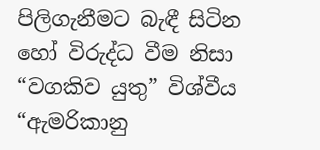පිලිගැනීමට බැඳී සිටින හෝ විරුද්ධ වීම නිසා “වගකිව යුතු” විශ්වීය “ඇමරිකානු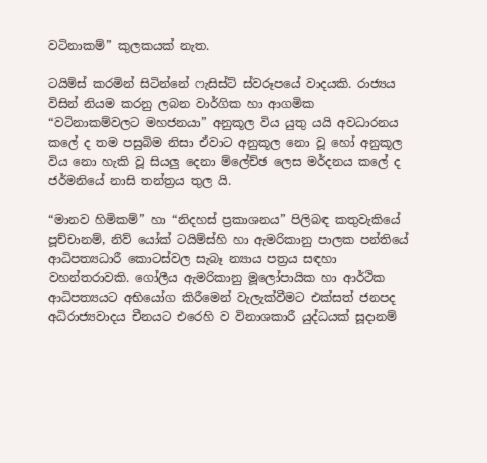වටිනාකම්” කුලකයක් නැත.

ටයිම්ස් කරමින් සිටින්නේ ෆැසිස්ට් ස්වරූපයේ වාදයකි. රාජ්‍යය විසින් නියම කරනු ලබන වාර්ගික හා ආගමික “වටිනාකම්වලට මහජනයා” අනුකූල විය යුතු යයි අවධාරනය කලේ ද තම පසුබිම නිසා ඒවාට අනුකූල නො වූ හෝ අනුකූල විය නො හැකි වූ සියලු දෙනා ම්ලේච්ඡ ලෙස මර්දනය කලේ ද ජර්මනියේ නාසි තන්ත්‍රය තුල යි.

“මානව හිමිකම්” හා “නිදහස් ප්‍රකාශනය” පිලිබඳ කතුවැකියේ පූච්චානම්, නිව් යෝක් ටයිම්ස්හි හා ඇමරිකානු පාලක පන්තියේ ආධිපත්‍යධාරී කොටස්වල සැබෑ න්‍යාය පත්‍රය සඳහා වහන්තරාවකි. ගෝලීය ඇමරිකානු මූලෝපායික හා ආර්ථික ආධිපත්‍යයට අභියෝග කිරීමෙන් වැලැක්වීමට එක්සත් ජනපද අධිරාජ්‍යවාදය චීනයට එරෙහි ව විනාශකාරී යුද්ධයක් සූදානම්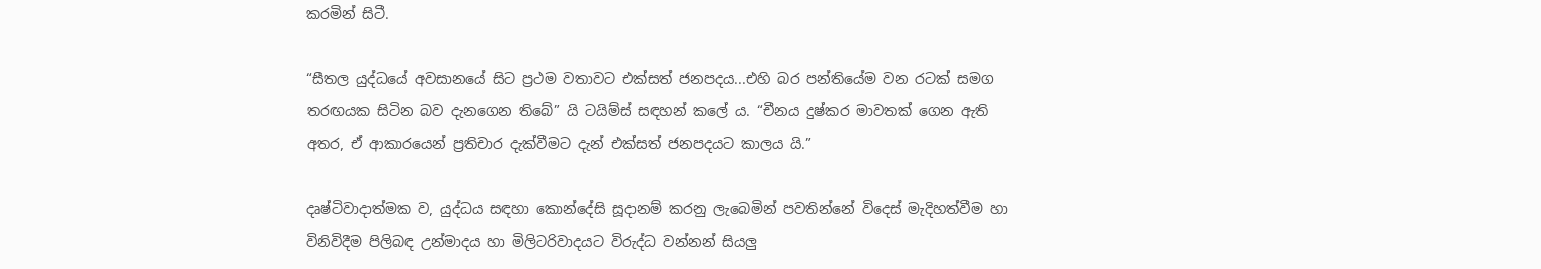කරමින් සිටී.

“සීතල යුද්ධයේ අවසානයේ සිට ප්‍රථම වතාවට එක්සත් ජනපදය...එහි බර පන්තියේම වන රටක් සමග තරඟයක සිටින බව දැනගෙන තිබේ” යි ටයිම්ස් සඳහන් කලේ ය. “චීනය දුෂ්කර මාවතක් ගෙන ඇති අතර, ඒ ආකාරයෙන් ප්‍රතිචාර දැක්වීමට දැන් එක්සත් ජනපදයට කාලය යි.”

දෘෂ්ටිවාදාත්මක ව, යුද්ධය සඳහා කොන්දේසි සූදානම් කරනු ලැබෙමින් පවතින්නේ විදෙස් මැදිහත්වීම හා විනිවිදීම පිලිබඳ උන්මාදය හා මිලිටරිවාදයට විරුද්ධ වන්නන් සියලු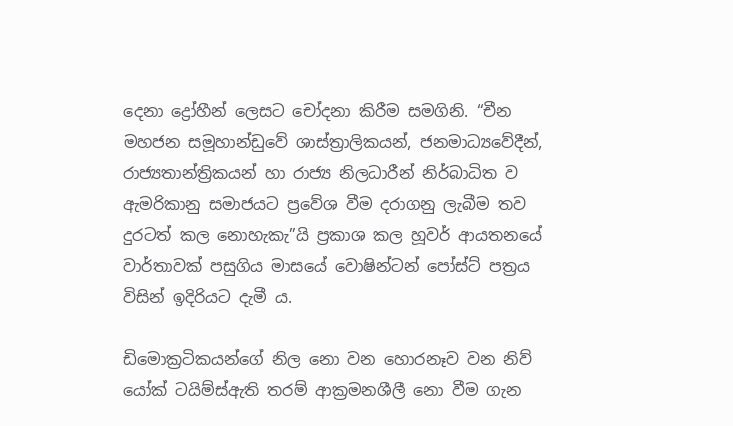දෙනා ද්‍රෝහීන් ලෙසට චෝදනා කිරීම සමගිනි. “චීන මහජන සමූහාන්ඩුවේ ශාස්ත්‍රාලිකයන්, ජනමාධ්‍යවේදීන්, රාජ්‍යතාන්ත්‍රිකයන් හා රාජ්‍ය නිලධාරීන් නිර්බාධිත ව ඇමරිකානු සමාජයට ප්‍රවේශ වීම දරාගනු ලැබීම තව දුරටත් කල නොහැකැ”යි ප්‍රකාශ කල හූවර් ආයතනයේ වාර්තාවක් පසුගිය මාසයේ වොෂින්ටන් පෝස්ට් පත්‍රය විසින් ඉදිරියට දැමී ය.

ඩිමොක්‍රටිකයන්ගේ නිල නො වන හොරනෑව වන නිව් යෝක් ටයිම්ස්ඇති තරම් ආක්‍රමනශීලී නො වීම ගැන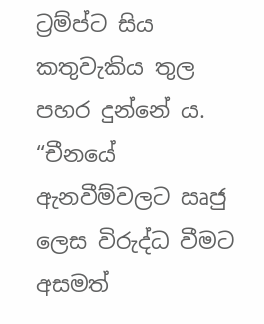ට්‍රම්ප්ට සිය කතුවැකිය තුල පහර දුන්නේ ය. “චීනයේ ඇනවීම්වලට ඍජු ලෙස විරුද්ධ වීමට අසමත්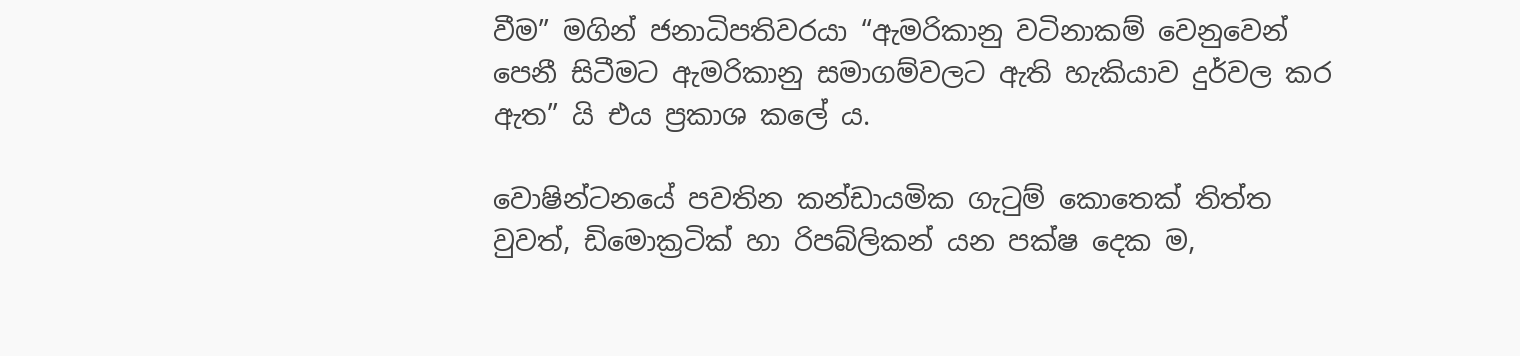වීම” මගින් ජනාධිපතිවරයා “ඇමරිකානු වටිනාකම් වෙනුවෙන් පෙනී සිටීමට ඇමරිකානු සමාගම්වලට ඇති හැකියාව දුර්වල කර ඇත” යි එය ප්‍රකාශ කලේ ය.

වොෂින්ටනයේ පවතින කන්ඩායමික ගැටුම් කොතෙක් තිත්ත වුවත්, ඩිමොක්‍රටික් හා රිපබ්ලිකන් යන පක්ෂ දෙක ම,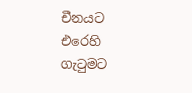චීනයට එරෙහි ගැටුමට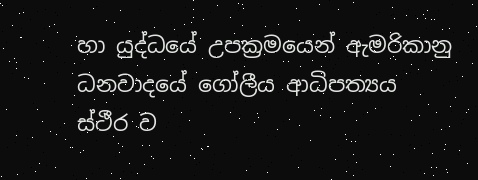හා යුද්ධයේ උපක්‍රමයෙන් ඇමරිකානු ධනවාදයේ ගෝලීය ආධිපත්‍යය ස්ථීර ව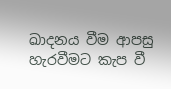ඛාදනය වීම ආපසු හැරවීමට කැප වී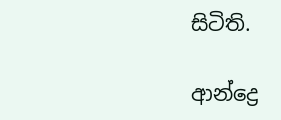සිටිති.

ආන්ද්‍රෙ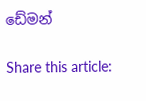ඩේමන්

Share this article: